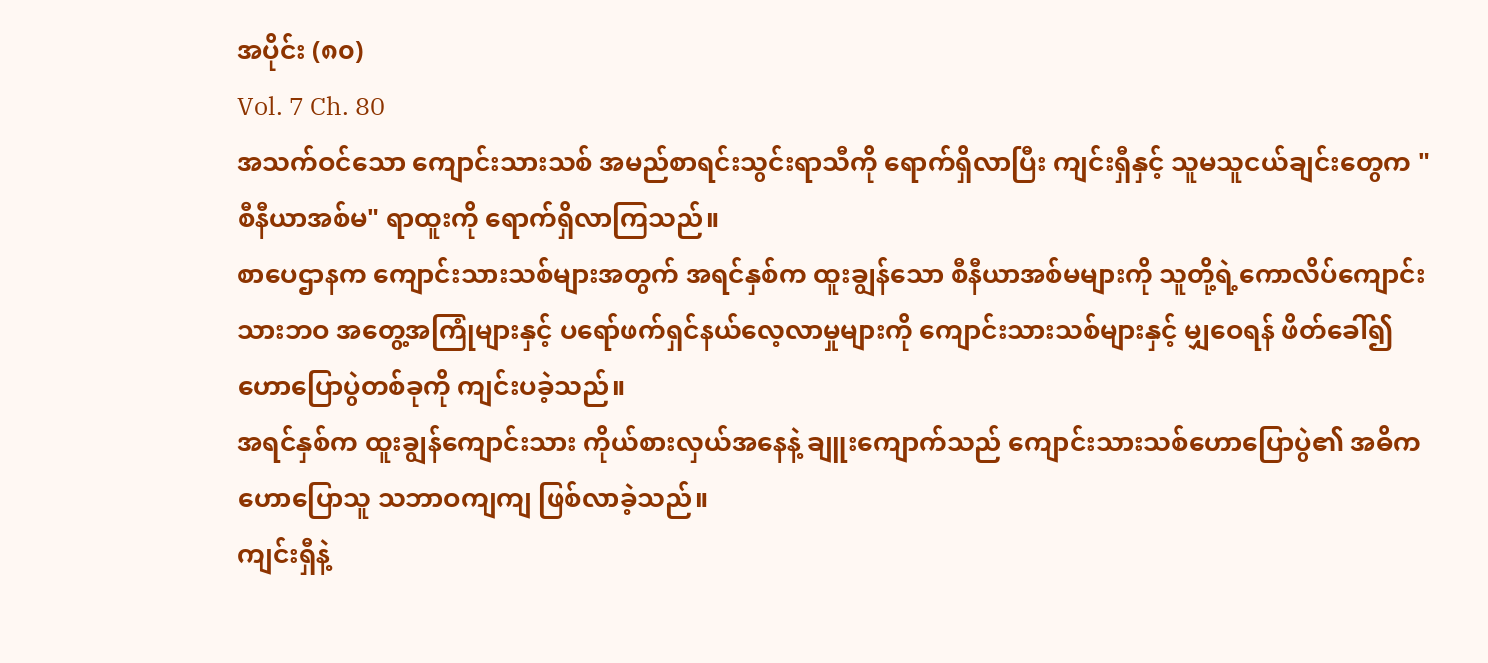အပိုင်း (၈၀)
Vol. 7 Ch. 80
အသက်ဝင်သော ကျောင်းသားသစ် အမည်စာရင်းသွင်းရာသီကို ရောက်ရှိလာပြီး ကျင်းရှီနှင့် သူမသူငယ်ချင်းတွေက "စီနီယာအစ်မ" ရာထူးကို ရောက်ရှိလာကြသည်။
စာပေဌာနက ကျောင်းသားသစ်များအတွက် အရင်နှစ်က ထူးချွန်သော စီနီယာအစ်မများကို သူတို့ရဲ့ကောလိပ်ကျောင်းသားဘဝ အတွေ့အကြုံများနှင့် ပရော်ဖက်ရှင်နယ်လေ့လာမှုများကို ကျောင်းသားသစ်များနှင့် မျှဝေရန် ဖိတ်ခေါ်၍ ဟောပြောပွဲတစ်ခုကို ကျင်းပခဲ့သည်။
အရင်နှစ်က ထူးချွန်ကျောင်းသား ကိုယ်စားလှယ်အနေနဲ့ ချူးကျောက်သည် ကျောင်းသားသစ်ဟောပြောပွဲ၏ အဓိကဟောပြောသူ သဘာဝကျကျ ဖြစ်လာခဲ့သည်။
ကျင်းရှီနဲ့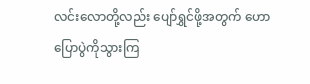လင်းလောတို့လည်း ပျော်ရွှင်ဖို့အတွက် ဟောပြောပွဲကိုသွားကြ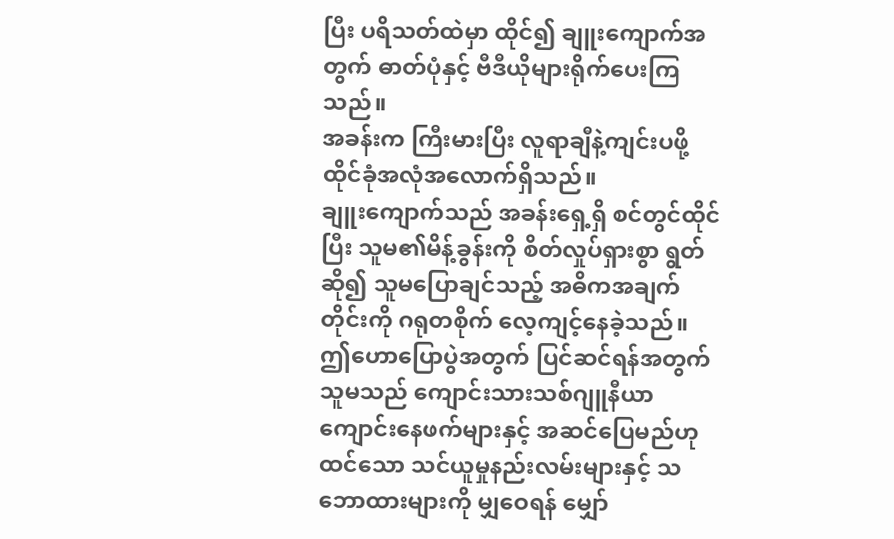ပြီး ပရိသတ်ထဲမှာ ထိုင်၍ ချူးကျောက်အတွက် ဓာတ်ပုံနှင့် ဗီဒီယိုများရိုက်ပေးကြသည်။
အခန်းက ကြီးမားပြီး လူရာချီနဲ့ကျင်းပဖို့ ထိုင်ခုံအလုံအလောက်ရှိသည်။
ချူးကျောက်သည် အခန်းရှေ့ရှိ စင်တွင်ထိုင်ပြီး သူမ၏မိန့်ခွန်းကို စိတ်လှုပ်ရှားစွာ ရွတ်ဆို၍ သူမပြောချင်သည့် အဓိကအချက်တိုင်းကို ဂရုတစိုက် လေ့ကျင့်နေခဲ့သည်။
ဤဟောပြောပွဲအတွက် ပြင်ဆင်ရန်အတွက် သူမသည် ကျောင်းသားသစ်ဂျူနီယာ ကျောင်းနေဖက်များနှင့် အဆင်ပြေမည်ဟုထင်သော သင်ယူမှုနည်းလမ်းများနှင့် သဘောထားများကို မျှဝေရန် မျှော်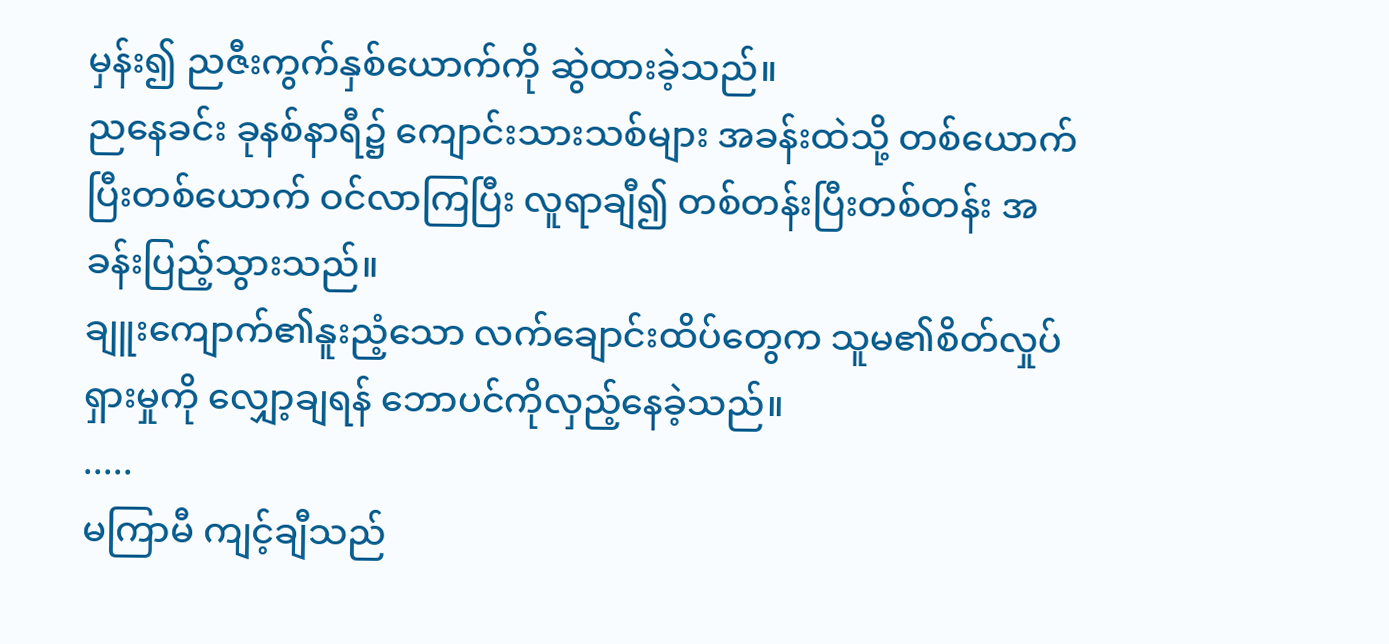မှန်း၍ ညဇီးကွက်နှစ်ယောက်ကို ဆွဲထားခဲ့သည်။
ညနေခင်း ခုနစ်နာရီ၌ ကျောင်းသားသစ်များ အခန်းထဲသို့ တစ်ယောက်ပြီးတစ်ယောက် ဝင်လာကြပြီး လူရာချီ၍ တစ်တန်းပြီးတစ်တန်း အခန်းပြည့်သွားသည်။
ချူးကျောက်၏နူးညံ့သော လက်ချောင်းထိပ်တွေက သူမ၏စိတ်လှုပ်ရှားမှုကို လျှော့ချရန် ဘောပင်ကိုလှည့်နေခဲ့သည်။
.....
မကြာမီ ကျင့်ချီသည်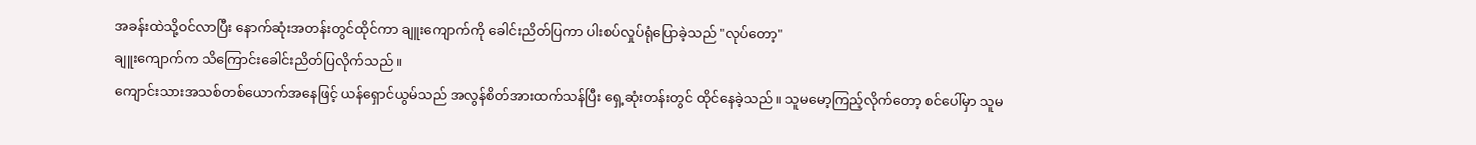အခန်းထဲသို့ဝင်လာပြီး နောက်ဆုံးအတန်းတွင်ထိုင်ကာ ချူးကျောက်ကို ခေါင်းညိတ်ပြကာ ပါးစပ်လှုပ်ရုံပြောခဲ့သည် "လုပ်တော့"
ချူးကျောက်က သိကြောင်းခေါင်းညိတ်ပြလိုက်သည်။
ကျောင်းသားအသစ်တစ်ယောက်အနေဖြင့် ယန်ရှောင်ယွမ်သည် အလွန်စိတ်အားထက်သန်ပြီး ရှေ့ဆုံးတန်းတွင် ထိုင်နေခဲ့သည်။ သူမမော့ကြည့်လိုက်တော့ စင်ပေါ်မှာ သူမ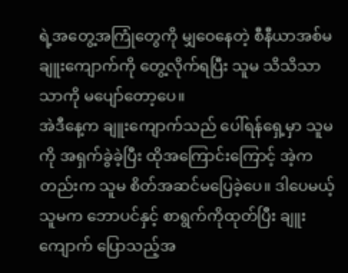ရဲ့အတွေ့အကြုံတွေကို မျှဝေနေတဲ့ စီနီယာအစ်မချူးကျောက်ကို တွေ့လိုက်ရပြီး သူမ သိသိသာသာကို မပျော်တော့ပေ။
အဲဒီနေ့က ချူးကျောက်သည် ပေါ်ရန်ရှေ့မှာ သူမကို အရှက်ခွဲခဲ့ပြီး ထိုအကြောင်းကြောင့် အဲ့ကတည်းက သူမ စိတ်အဆင်မပြေခဲ့ပေ။ ဒါပေမယ့် သူမက ဘောပင်နှင့် စာရွက်ကိုထုတ်ပြီး ချူးကျောက် ပြောသည့်အ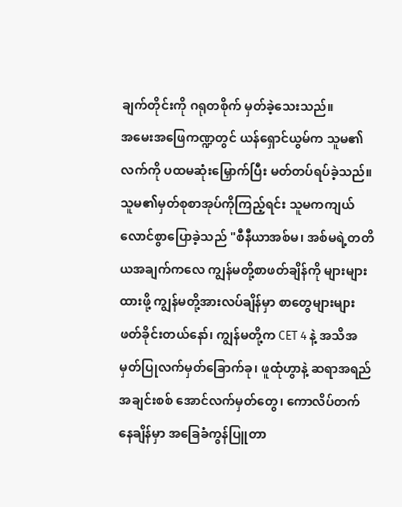ချက်တိုင်းကို ဂရုတစိုက် မှတ်ခဲ့သေးသည်။
အမေးအဖြေကဏ္ဍတွင် ယန်ရှောင်ယွမ်က သူမ၏လက်ကို ပထမဆုံးမြှောက်ပြီး မတ်တပ်ရပ်ခဲ့သည်။ သူမ၏မှတ်စုစာအုပ်ကိုကြည့်ရင်း သူမကကျယ်လောင်စွာပြောခဲ့သည် "စီနီယာအစ်မ၊ အစ်မရဲ့တတိယအချက်ကလေ ကျွန်မတို့စာဖတ်ချိန်ကို များများထားဖို့ ကျွန်မတို့အားလပ်ချိန်မှာ စာတွေများများဖတ်ခိုင်းတယ်နော်၊ ကျွန်မတို့က CET 4 နဲ့ အသိအမှတ်ပြုလက်မှတ်ခြောက်ခု၊ ဖူထုံဟွာနဲ့ ဆရာအရည်အချင်းစစ် အောင်လက်မှတ်တွေ၊ ကောလိပ်တက်နေချိန်မှာ အခြေခံကွန်ပြူတာ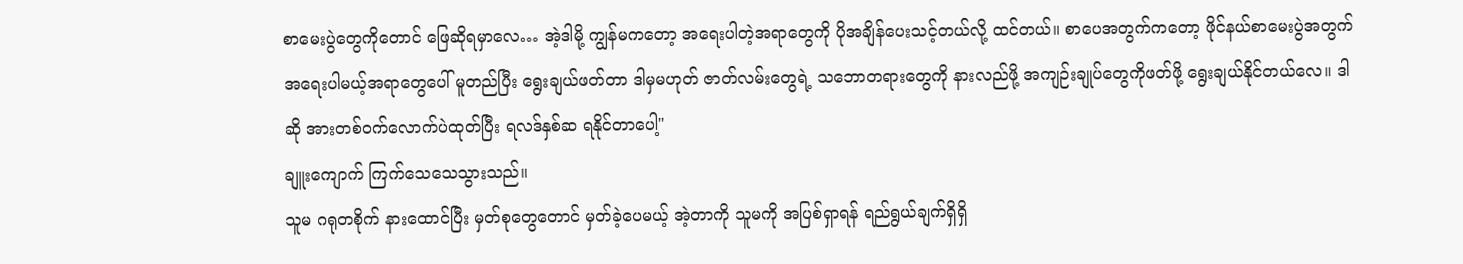စာမေးပွဲတွေကိုတောင် ဖြေဆိုရမှာလေ… အဲ့ဒါမို့ ကျွန်မကတော့ အရေးပါတဲ့အရာတွေကို ပိုအချိန်ပေးသင့်တယ်လို့ ထင်တယ်။ စာပေအတွက်ကတော့ ဖိုင်နယ်စာမေးပွဲအတွက် အရေးပါမယ့်အရာတွေပေါ် မူတည်ပြီး ရွေးချယ်ဖတ်တာ ဒါမှမဟုတ် ဇာတ်လမ်းတွေရဲ့ သဘောတရားတွေကို နားလည်ဖို့ အကျဉ်းချုပ်တွေကိုဖတ်ဖို့ ရွေးချယ်နိုင်တယ်လေ။ ဒါဆို အားတစ်ဝက်လောက်ပဲထုတ်ပြီး ရလဒ်နှစ်ဆ ရနိုင်တာပေါ့"
ချူးကျောက် ကြက်သေသေသွားသည်။
သူမ ဂရုတစိုက် နားထောင်ပြီး မှတ်စုတွေတောင် မှတ်ခဲ့ပေမယ့် အဲ့တာကို သူမကို အပြစ်ရှာရန် ရည်ရွယ်ချက်ရှိရှိ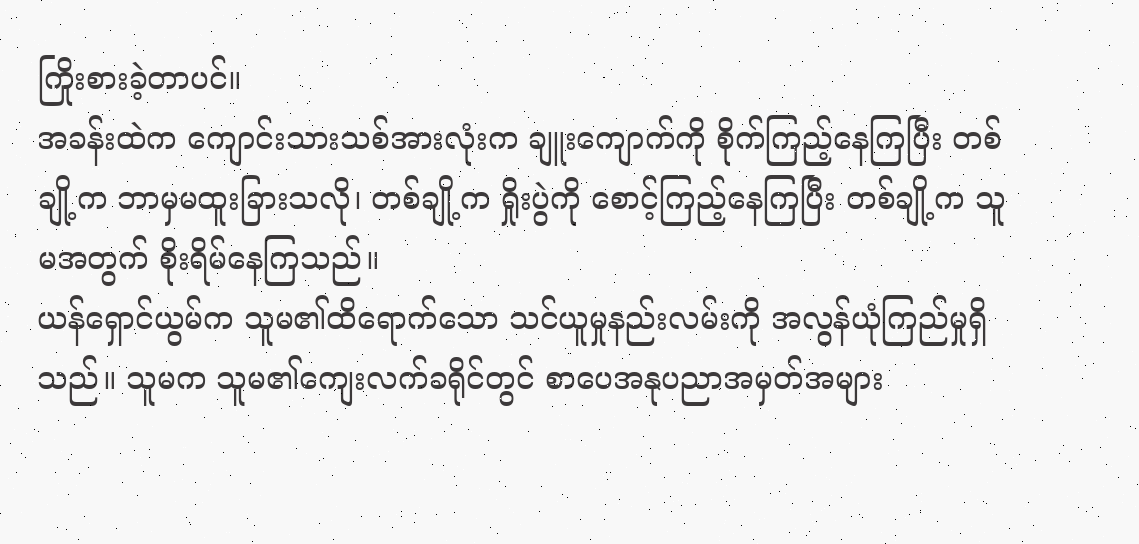ကြိုးစားခဲ့တာပင်။
အခန်းထဲက ကျောင်းသားသစ်အားလုံးက ချူးကျောက်ကို စိုက်ကြည့်နေကြပြီး တစ်ချို့က ဘာမှမထူးခြားသလို၊ တစ်ချို့က ရှိုးပွဲကို စောင့်ကြည့်နေကြပြီး တစ်ချို့က သူမအတွက် စိုးရိမ်နေကြသည်။
ယန်ရှောင်ယွမ်က သူမ၏ထိရောက်သော သင်ယူမှုနည်းလမ်းကို အလွန်ယုံကြည်မှုရှိသည်။ သူမက သူမ၏ကျေးလက်ခရိုင်တွင် စာပေအနုပညာအမှတ်အများ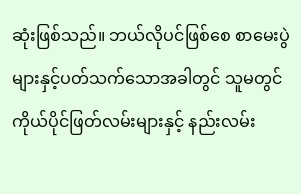ဆုံးဖြစ်သည်။ ဘယ်လိုပင်ဖြစ်စေ စာမေးပွဲများနှင့်ပတ်သက်သောအခါတွင် သူမတွင် ကိုယ်ပိုင်ဖြတ်လမ်းများနှင့် နည်းလမ်း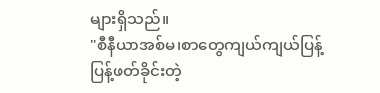များရှိသည်။
"စီနီယာအစ်မ၊စာတွေကျယ်ကျယ်ပြန့်ပြန့်ဖတ်ခိုင်းတဲ့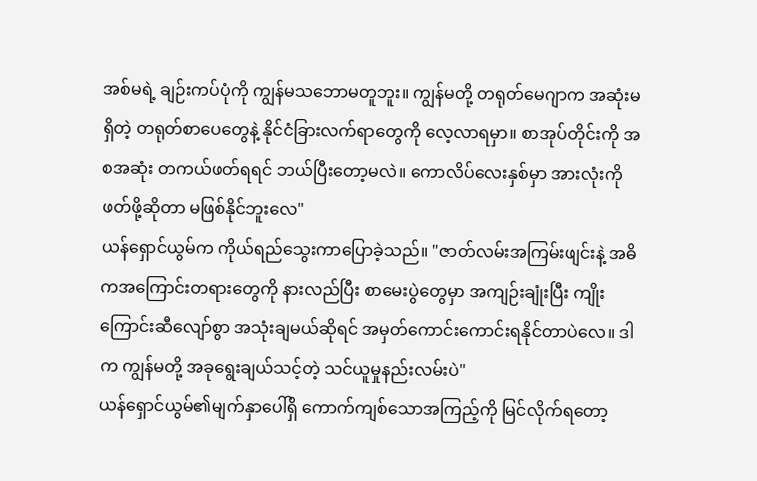အစ်မရဲ့ ချဉ်းကပ်ပုံကို ကျွန်မသဘောမတူဘူး။ ကျွန်မတို့ တရုတ်မေဂျာက အဆုံးမရှိတဲ့ တရုတ်စာပေတွေနဲ့ နိုင်ငံခြားလက်ရာတွေကို လေ့လာရမှာ။ စာအုပ်တိုင်းကို အစအဆုံး တကယ်ဖတ်ရရင် ဘယ်ပြီးတော့မလဲ။ ကောလိပ်လေးနှစ်မှာ အားလုံးကို ဖတ်ဖို့ဆိုတာ မဖြစ်နိုင်ဘူးလေ"
ယန်ရှောင်ယွမ်က ကိုယ်ရည်သွေးကာပြောခဲ့သည်။ "ဇာတ်လမ်းအကြမ်းဖျင်းနဲ့ အဓိကအကြောင်းတရားတွေကို နားလည်ပြီး စာမေးပွဲတွေမှာ အကျဉ်းချုံးပြီး ကျိုးကြောင်းဆီလျော်စွာ အသုံးချမယ်ဆိုရင် အမှတ်ကောင်းကောင်းရနိုင်တာပဲလေ။ ဒါက ကျွန်မတို့ အခုရွေးချယ်သင့်တဲ့ သင်ယူမှုနည်းလမ်းပဲ"
ယန်ရှောင်ယွမ်၏မျက်နှာပေါ်ရှိ ကောက်ကျစ်သောအကြည့်ကို မြင်လိုက်ရတော့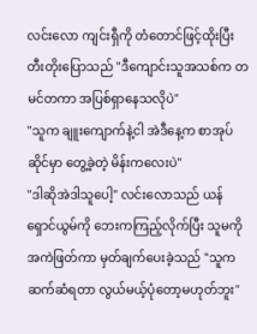လင်းလော ကျင်းရှီကို တံတောင်ဖြင့်ထိုးပြီး တီးတိုးပြောသည် "ဒီကျောင်းသူအသစ်က တမင်တကာ အပြစ်ရှာနေသလိုပဲ"
"သူက ချူးကျောက်နဲ့ငါ အဲဒီနေ့က စာအုပ်ဆိုင်မှာ တွေ့ခဲ့တဲ့ မိန်းကလေးပဲ"
"ဒါဆိုအဲဒါသူပေါ့" လင်းလောသည် ယန်ရှောင်ယွမ်ကို ဘေးကကြည့်လိုက်ပြီး သူမကို အကဲဖြတ်ကာ မှတ်ချက်ပေးခဲ့သည် "သူကဆက်ဆံရတာ လွယ်မယ့်ပုံတော့မဟုတ်ဘူး"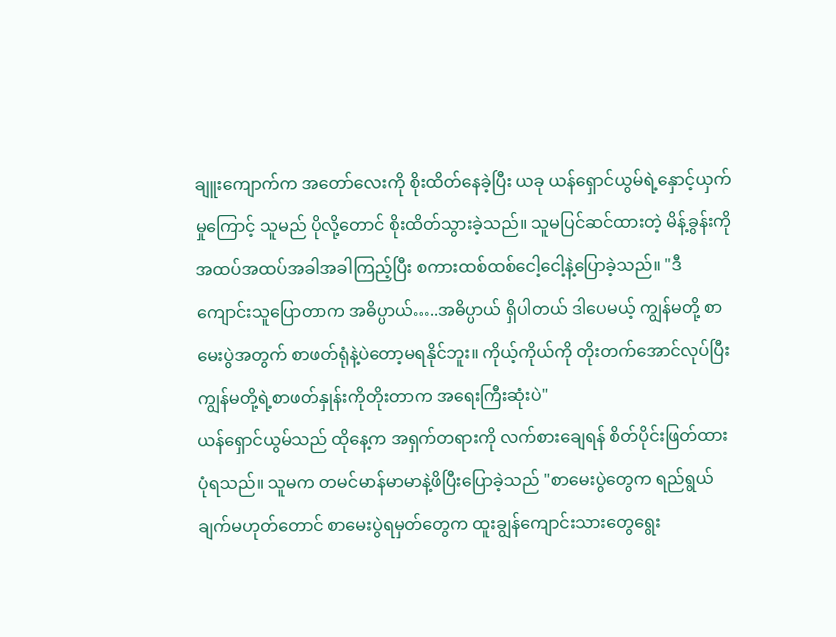ချူးကျောက်က အတော်လေးကို စိုးထိတ်နေခဲ့ပြီး ယခု ယန်ရှောင်ယွမ်ရဲ့နှောင့်ယှက်မှုကြောင့် သူမည် ပိုလို့တောင် စိုးထိတ်သွားခဲ့သည်။ သူမပြင်ဆင်ထားတဲ့ မိန့်ခွန်းကို အထပ်အထပ်အခါအခါကြည့်ပြီး စကားထစ်ထစ်ငေါ့ငေါ့နဲ့ပြောခဲ့သည်။ "ဒီကျောင်းသူပြောတာက အဓိပ္ပာယ်…..အဓိပ္ပာယ် ရှိပါတယ် ဒါပေမယ့် ကျွန်မတို့ စာမေးပွဲအတွက် စာဖတ်ရုံနဲ့ပဲတော့မရနိုင်ဘူး။ ကိုယ့်ကိုယ်ကို တိုးတက်အောင်လုပ်ပြီး ကျွန်မတို့ရဲ့စာဖတ်နှုန်းကိုတိုးတာက အရေးကြီးဆုံးပဲ"
ယန်ရှောင်ယွမ်သည် ထိုနေ့က အရှက်တရားကို လက်စားချေရန် စိတ်ပိုင်းဖြတ်ထားပုံရသည်။ သူမက တမင်မာန်မာမာနဲ့ဖိပြီးပြောခဲ့သည် "စာမေးပွဲတွေက ရည်ရွယ်ချက်မဟုတ်တောင် စာမေးပွဲရမှတ်တွေက ထူးချွန်ကျောင်းသားတွေရွေး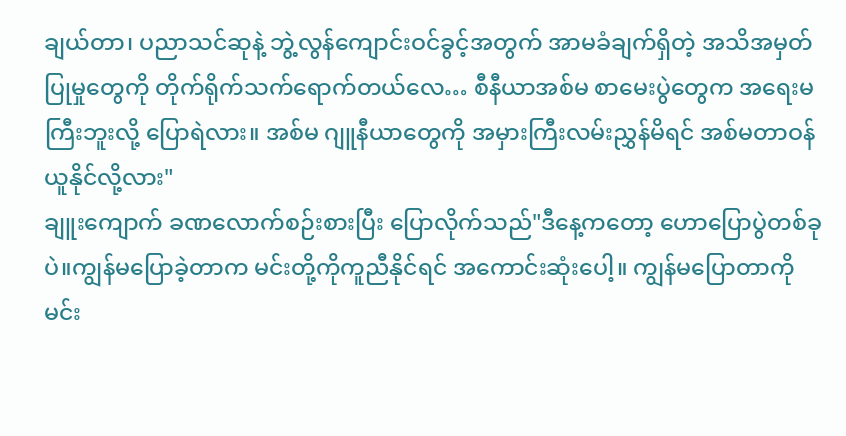ချယ်တာ၊ ပညာသင်ဆုနဲ့ ဘွဲ့လွန်ကျောင်းဝင်ခွင့်အတွက် အာမခံချက်ရှိတဲ့ အသိအမှတ်ပြုမှုတွေကို တိုက်ရိုက်သက်ရောက်တယ်လေ… စီနီယာအစ်မ စာမေးပွဲတွေက အရေးမကြီးဘူးလို့ ပြောရဲလား။ အစ်မ ဂျူနီယာတွေကို အမှားကြီးလမ်းညွှန်မိရင် အစ်မတာဝန်ယူနိုင်လို့လား"
ချူးကျောက် ခဏလောက်စဉ်းစားပြီး ပြောလိုက်သည်"ဒီနေ့ကတော့ ဟောပြောပွဲတစ်ခုပဲ။ကျွန်မပြောခဲ့တာက မင်းတို့ကိုကူညီနိုင်ရင် အကောင်းဆုံးပေါ့။ ကျွန်မပြောတာကို မင်း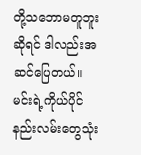တို့သဘောမတူဘူးဆိုရင် ဒါလည်းအဆင်ပြေတယ်။ မင်းရဲ့ကိုယ်ပိုင်နည်းလမ်းတွေသုံး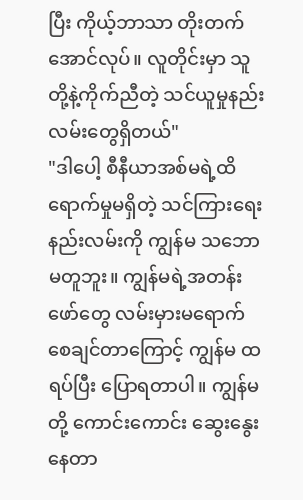ပြီး ကိုယ့်ဘာသာ တိုးတက်အောင်လုပ်။ လူတိုင်းမှာ သူတို့နဲ့ကိုက်ညီတဲ့ သင်ယူမှုနည်းလမ်းတွေရှိတယ်"
"ဒါပေါ့ စီနီယာအစ်မရဲ့ထိရောက်မှုမရှိတဲ့ သင်ကြားရေးနည်းလမ်းကို ကျွန်မ သဘောမတူဘူး။ ကျွန်မရဲ့အတန်းဖော်တွေ လမ်းမှားမရောက်စေချင်တာကြောင့် ကျွန်မ ထရပ်ပြီး ပြောရတာပါ။ ကျွန်မတို့ ကောင်းကောင်း ဆွေးနွေးနေတာ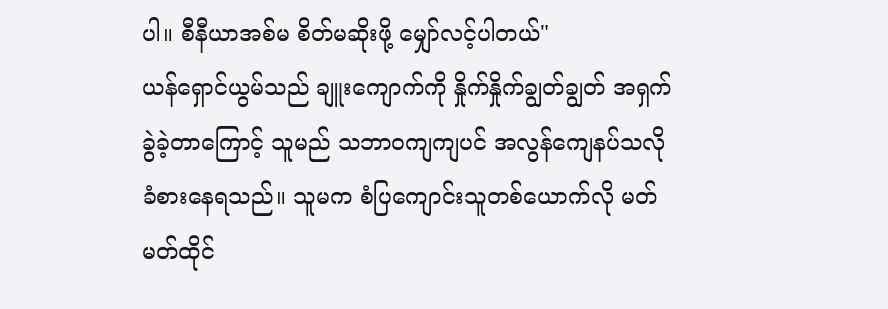ပါ။ စီနီယာအစ်မ စိတ်မဆိုးဖို့ မျှော်လင့်ပါတယ်"
ယန်ရှောင်ယွမ်သည် ချူးကျောက်ကို နှိုက်နှိုက်ချွတ်ချွတ် အရှက်ခွဲခဲ့တာကြောင့် သူမည် သဘာဝကျကျပင် အလွန်ကျေနပ်သလို ခံစားနေရသည်။ သူမက စံပြကျောင်းသူတစ်ယောက်လို မတ်မတ်ထိုင်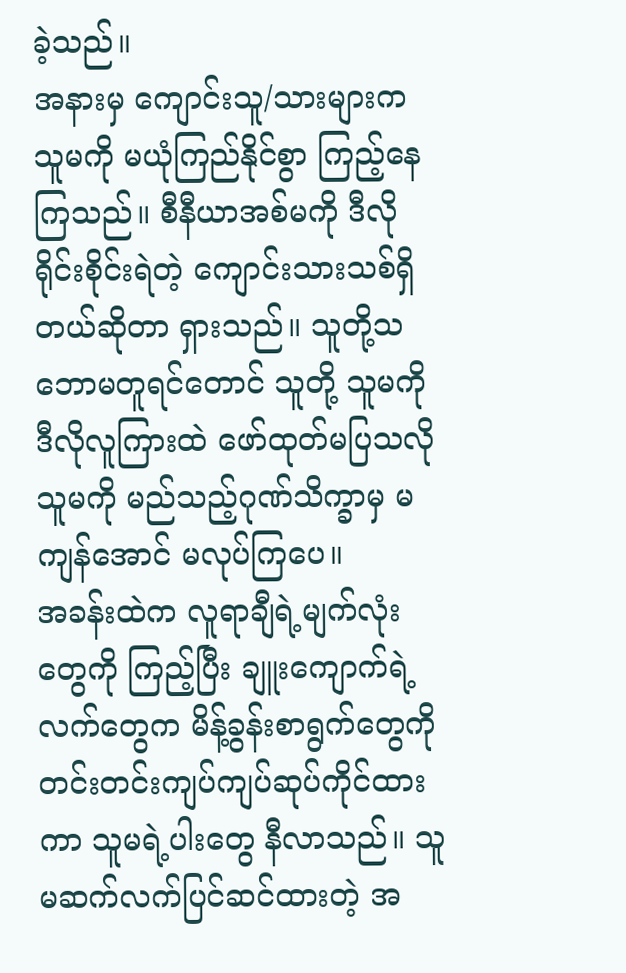ခဲ့သည်။
အနားမှ ကျောင်းသူ/သားများက သူမကို မယုံကြည်နိုင်စွာ ကြည့်နေကြသည်။ စီနီယာအစ်မကို ဒီလိုရိုင်းစိုင်းရဲတဲ့ ကျောင်းသားသစ်ရှိတယ်ဆိုတာ ရှားသည်။ သူတို့သဘောမတူရင်တောင် သူတို့ သူမကို ဒီလိုလူကြားထဲ ဖော်ထုတ်မပြသလို သူမကို မည်သည့်ဂုဏ်သိက္ခာမှ မကျန်အောင် မလုပ်ကြပေ။
အခန်းထဲက လူရာချီရဲ့မျက်လုံးတွေကို ကြည့်ပြီး ချူးကျောက်ရဲ့လက်တွေက မိန့်ခွန်းစာရွက်တွေကို တင်းတင်းကျပ်ကျပ်ဆုပ်ကိုင်ထားကာ သူမရဲ့ပါးတွေ နီလာသည်။ သူမဆက်လက်ပြင်ဆင်ထားတဲ့ အ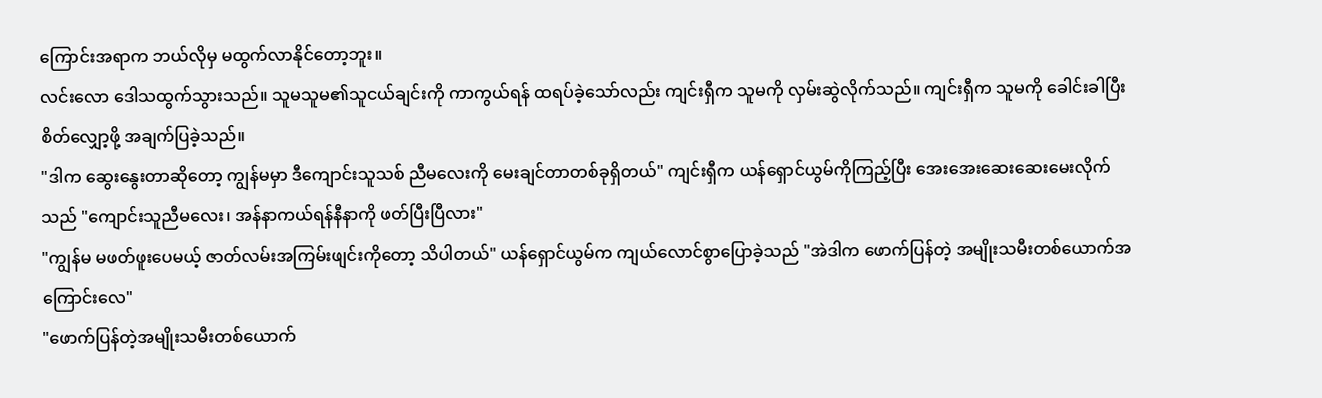ကြောင်းအရာက ဘယ်လိုမှ မထွက်လာနိုင်တော့ဘူး။
လင်းလော ဒေါသထွက်သွားသည်။ သူမသူမ၏သူငယ်ချင်းကို ကာကွယ်ရန် ထရပ်ခဲ့သော်လည်း ကျင်းရှီက သူမကို လှမ်းဆွဲလိုက်သည်။ ကျင်းရှီက သူမကို ခေါင်းခါပြီး စိတ်လျှော့ဖို့ အချက်ပြခဲ့သည်။
"ဒါက ဆွေးနွေးတာဆိုတော့ ကျွန်မမှာ ဒီကျောင်းသူသစ် ညီမလေးကို မေးချင်တာတစ်ခုရှိတယ်" ကျင်းရှီက ယန်ရှောင်ယွမ်ကိုကြည့်ပြီး အေးအေးဆေးဆေးမေးလိုက်သည် "ကျောင်းသူညီမလေး၊ အန်နာကယ်ရန်နီနာကို ဖတ်ပြီးပြီလား"
"ကျွန်မ မဖတ်ဖူးပေမယ့် ဇာတ်လမ်းအကြမ်းဖျင်းကိုတော့ သိပါတယ်" ယန်ရှောင်ယွမ်က ကျယ်လောင်စွာပြောခဲ့သည် "အဲဒါက ဖောက်ပြန်တဲ့ အမျိုးသမီးတစ်ယောက်အကြောင်းလေ"
"ဖောက်ပြန်တဲ့အမျိုးသမီးတစ်ယောက်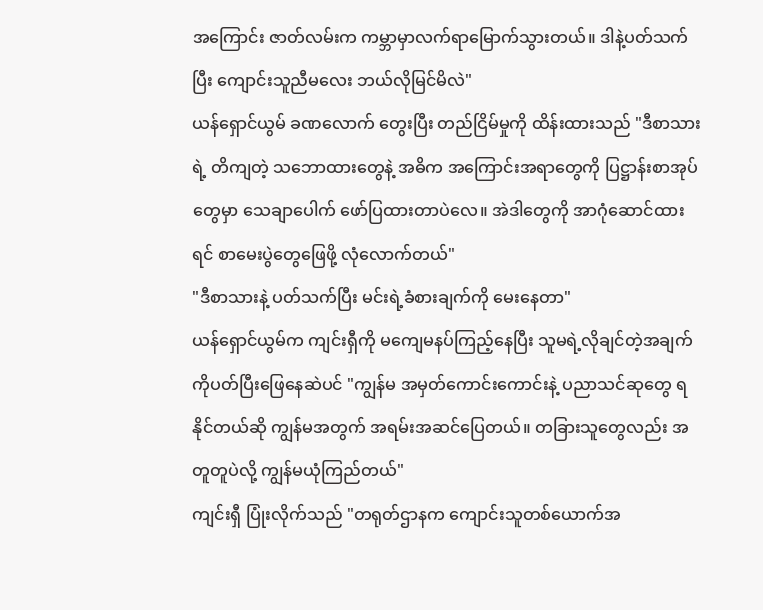အကြောင်း ဇာတ်လမ်းက ကမ္ဘာမှာလက်ရာမြောက်သွားတယ်။ ဒါနဲ့ပတ်သက်ပြီး ကျောင်းသူညီမလေး ဘယ်လိုမြင်မိလဲ"
ယန်ရှောင်ယွမ် ခဏလောက် တွေးပြီး တည်ငြိမ်မှုကို ထိန်းထားသည် "ဒီစာသားရဲ့ တိကျတဲ့ သဘောထားတွေနဲ့ အဓိက အကြောင်းအရာတွေကို ပြဋ္ဌာန်းစာအုပ်တွေမှာ သေချာပေါက် ဖော်ပြထားတာပဲလေ။ အဲဒါတွေကို အာဂုံဆောင်ထားရင် စာမေးပွဲတွေဖြေဖို့ လုံလောက်တယ်"
"ဒီစာသားနဲ့ ပတ်သက်ပြီး မင်းရဲ့ခံစားချက်ကို မေးနေတာ"
ယန်ရှောင်ယွမ်က ကျင်းရှီကို မကျေမနပ်ကြည့်နေပြီး သူမရဲ့လိုချင်တဲ့အချက်ကိုပတ်ပြီးဖြေနေဆဲပင် "ကျွန်မ အမှတ်ကောင်းကောင်းနဲ့ ပညာသင်ဆုတွေ ရနိုင်တယ်ဆို ကျွန်မအတွက် အရမ်းအဆင်ပြေတယ်။ တခြားသူတွေလည်း အတူတူပဲလို့ ကျွန်မယုံကြည်တယ်"
ကျင်းရှီ ပြုံးလိုက်သည် "တရုတ်ဌာနက ကျောင်းသူတစ်ယောက်အ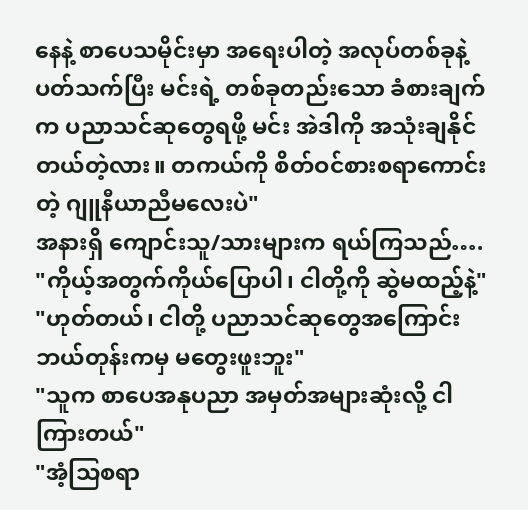နေနဲ့ စာပေသမိုင်းမှာ အရေးပါတဲ့ အလုပ်တစ်ခုနဲ့ ပတ်သက်ပြီး မင်းရဲ့ တစ်ခုတည်းသော ခံစားချက်က ပညာသင်ဆုတွေရဖို့ မင်း အဲဒါကို အသုံးချနိုင်တယ်တဲ့လား။ တကယ်ကို စိတ်ဝင်စားစရာကောင်းတဲ့ ဂျူနီယာညီမလေးပဲ"
အနားရှိ ကျောင်းသူ/သားများက ရယ်ကြသည်….
"ကိုယ့်အတွက်ကိုယ်ပြောပါ၊ ငါတို့ကို ဆွဲမထည့်နဲ့"
"ဟုတ်တယ်၊ ငါတို့ ပညာသင်ဆုတွေအကြောင်း ဘယ်တုန်းကမှ မတွေးဖူးဘူး"
"သူက စာပေအနုပညာ အမှတ်အများဆုံးလို့ ငါကြားတယ်"
"အံ့သြစရာ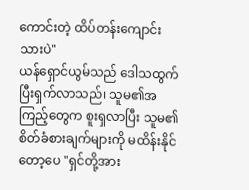ကောင်းတဲ့ ထိပ်တန်းကျောင်းသားပဲ"
ယန်ရှောင်ယွမ်သည် ဒေါသထွက်ပြီးရှက်လာသည်၊ သူမ၏အကြည့်တွေက စူးရှလာပြီး သူမ၏စိတ်ခံစားချက်များကို မထိန်းနိုင်တော့ပေ "ရှင်တို့အား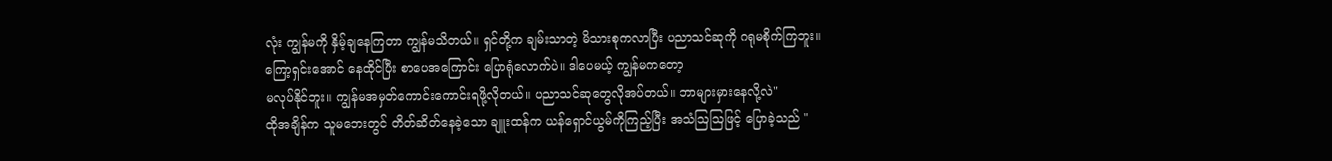လုံး ကျွန်မကို နှိမ့်ချနေကြတာ ကျွန်မသိတယ်။ ရှင်တို့က ချမ်းသာတဲ့ မိသားစုကလာပြီး ပညာသင်ဆုကို ဂရုမစိုက်ကြဘူး။ ကြော့ရှင်းအောင် နေထိုင်ပြီး စာပေအကြောင်း ပြောရုံလောက်ပဲ။ ဒါပေမယ့် ကျွန်မကတော့
မလုပ်နိုင်ဘူး။ ကျွန်မအမှတ်ကောင်းကောင်းရဖို့လိုတယ်။ ပညာသင်ဆုတွေလိုအပ်တယ်။ ဘာများမှားနေလို့လဲ"
ထိုအချိန်က သူမဘေးတွင် တိတ်ဆိတ်နေခဲ့သော ချူးထန်က ယန်ရှောင်ယွမ်ကိုကြည့်ပြီး အသံဩဩဖြင့် ပြောခဲ့သည် "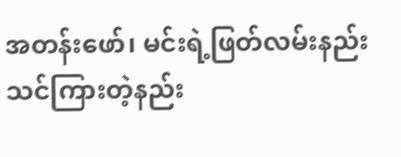အတန်းဖော်၊ မင်းရဲ့ဖြတ်လမ်းနည်းသင်ကြားတဲ့နည်း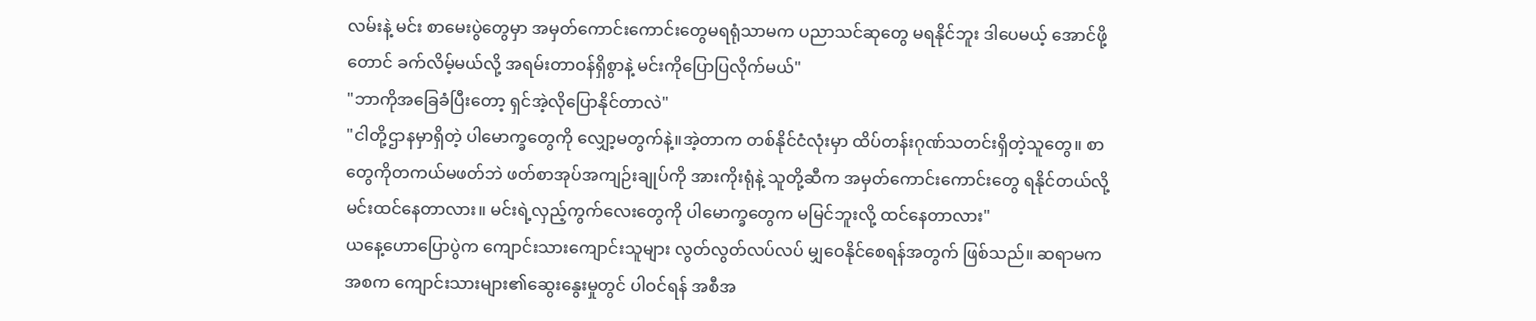လမ်းနဲ့ မင်း စာမေးပွဲတွေမှာ အမှတ်ကောင်းကောင်းတွေမရရုံသာမက ပညာသင်ဆုတွေ မရနိုင်ဘူး ဒါပေမယ့် အောင်ဖို့တောင် ခက်လိမ့်မယ်လို့ အရမ်းတာဝန်ရှိစွာနဲ့ မင်းကိုပြောပြလိုက်မယ်"
"ဘာကိုအခြေခံပြီးတော့ ရှင်အဲ့လိုပြောနိုင်တာလဲ"
"ငါတို့ဌာနမှာရှိတဲ့ ပါမောက္ခတွေကို လျှော့မတွက်နဲ့။အဲ့တာက တစ်နိုင်ငံလုံးမှာ ထိပ်တန်းဂုဏ်သတင်းရှိတဲ့သူတွေ။ စာတွေကိုတကယ်မဖတ်ဘဲ ဖတ်စာအုပ်အကျဉ်းချုပ်ကို အားကိုးရုံနဲ့ သူတို့ဆီက အမှတ်ကောင်းကောင်းတွေ ရနိုင်တယ်လို့ မင်းထင်နေတာလား။ မင်းရဲ့လှည့်ကွက်လေးတွေကို ပါမောက္ခတွေက မမြင်ဘူးလို့ ထင်နေတာလား"
ယနေ့ဟောပြောပွဲက ကျောင်းသားကျောင်းသူများ လွတ်လွတ်လပ်လပ် မျှဝေနိုင်စေရန်အတွက် ဖြစ်သည်။ ဆရာမက အစက ကျောင်းသားများ၏ဆွေးနွေးမှုတွင် ပါဝင်ရန် အစီအ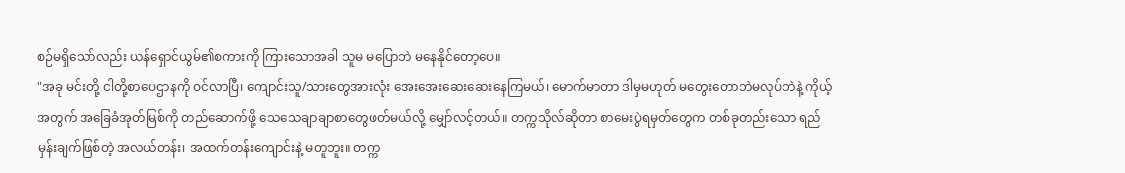စဉ်မရှိသော်လည်း ယန်ရှောင်ယွမ်၏စကားကို ကြားသောအခါ သူမ မပြောဘဲ မနေနိုင်တော့ပေ။
"အခု မင်းတို့ ငါတို့စာပေဌာနကို ဝင်လာပြီ၊ ကျောင်းသူ/သားတွေအားလုံး အေးအေးဆေးဆေးနေကြမယ်၊ မောက်မာတာ ဒါမှမဟုတ် မတွေးတောဘဲမလုပ်ဘဲနဲ့ ကိုယ့်အတွက် အခြေခံအုတ်မြစ်ကို တည်ဆောက်ဖို့ သေသေချာချာစာတွေဖတ်မယ်လို့ မျှော်လင့်တယ်။ တက္ကသိုလ်ဆိုတာ စာမေးပွဲရမှတ်တွေက တစ်ခုတည်းသော ရည်မှန်းချက်ဖြစ်တဲ့ အလယ်တန်း၊ အထက်တန်းကျောင်းနဲ့ မတူဘူး။ တက္က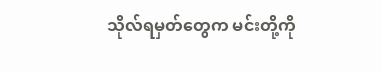သိုလ်ရမှတ်တွေက မင်းတို့ကို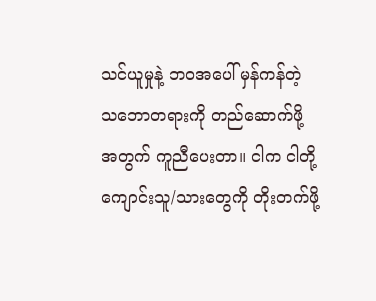သင်ယူမှုနဲ့ ဘဝအပေါ် မှန်ကန်တဲ့ သဘောတရားကို တည်ဆောက်ဖို့အတွက် ကူညီပေးတာ။ ငါက ငါတို့ကျောင်းသူ/သားတွေကို တိုးတက်ဖို့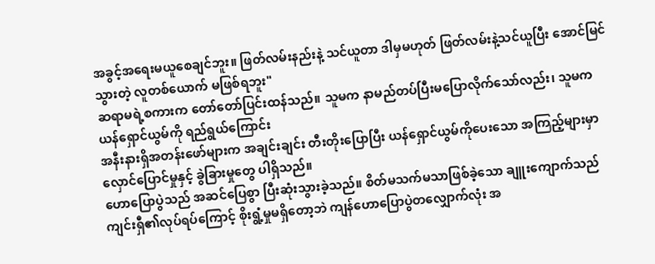အခွင့်အရေးမယူစေချင်ဘူး။ ဖြတ်လမ်းနည်းနဲ့ သင်ယူတာ ဒါမှမဟုတ် ဖြတ်လမ်းနဲ့သင်ယူပြီး အောင်မြင်သွားတဲ့ လူတစ်ယောက် မဖြစ်ရဘူး"
ဆရာမရဲ့စကားက တော်တော်ပြင်းထန်သည်။ သူမက နာမည်တပ်ပြီးမပြောလိုက်သော်လည်း၊ သူမက ယန်ရှောင်ယွမ်ကို ရည်ရွယ်ကြောင်း
အနီးနားရှိအတန်းဖော်များက အချင်းချင်း တီးတိုးပြောပြီး ယန်ရှောင်ယွမ်ကိုပေးသော အကြည့်များမှာ လှောင်ပြောင်မှုနှင့် ခွဲခြားမှုတွေ ပါရှိသည်။
ဟောပြောပွဲသည် အဆင်ပြေစွာ ပြီးဆုံးသွားခဲ့သည်။ စိတ်မသက်မသာဖြစ်ခဲ့သော ချူးကျောက်သည် ကျင်းရှီ၏လုပ်ရပ်ကြောင့် စိုးရွံ့မှုမရှိတော့ဘဲ ကျန်ဟောပြောပွဲတလျှောက်လုံး အ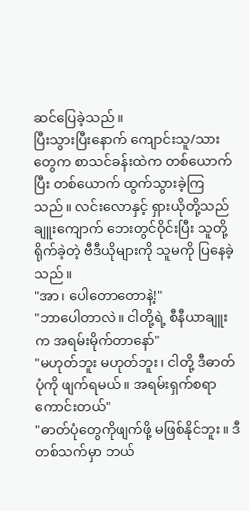ဆင်ပြေခဲ့သည်။
ပြီးသွားပြီးနောက် ကျောင်းသူ/သားတွေက စာသင်ခန်းထဲက တစ်ယောက်ပြီး တစ်ယောက် ထွက်သွားခဲ့ကြသည်။ လင်းလောနှင့် ရှားယိုတို့သည် ချူးကျောက် ဘေးတွင်ဝိုင်းပြီး သူတို့ရိုက်ခဲ့တဲ့ ဗီဒီယိုများကို သူမကို ပြနေခဲ့သည်။
"အာ၊ ပေါတောတောနဲ့!"
"ဘာပေါတာလဲ။ ငါတို့ရဲ့ စီနီယာချူးက အရမ်းမိုက်တာနော်"
"မဟုတ်ဘူး မဟုတ်ဘူး၊ ငါတို့ ဒီဓာတ်ပုံကို ဖျက်ရမယ်။ အရမ်းရှက်စရာကောင်းတယ်"
"ဓာတ်ပုံတွေကိုဖျက်ဖို့ မဖြစ်နိုင်ဘူး။ ဒီတစ်သက်မှာ ဘယ်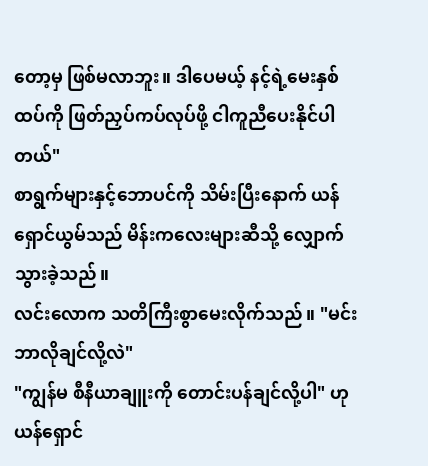တော့မှ ဖြစ်မလာဘူး။ ဒါပေမယ့် နင့်ရဲ့မေးနှစ်ထပ်ကို ဖြတ်ညှပ်ကပ်လုပ်ဖို့ ငါကူညီပေးနိုင်ပါတယ်"
စာရွက်များနှင့်ဘောပင်ကို သိမ်းပြီးနောက် ယန်ရှောင်ယွမ်သည် မိန်းကလေးများဆီသို့ လျှောက်သွားခဲ့သည်။
လင်းလောက သတိကြီးစွာမေးလိုက်သည်။ "မင်းဘာလိုချင်လို့လဲ"
"ကျွန်မ စီနီယာချူးကို တောင်းပန်ချင်လို့ပါ" ဟု ယန်ရှောင်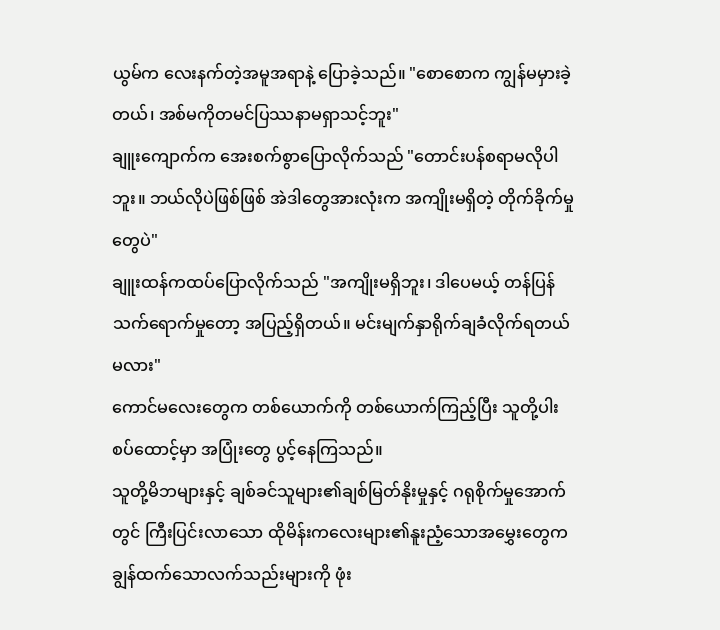ယွမ်က လေးနက်တဲ့အမူအရာနဲ့ ပြောခဲ့သည်။ "စောစောက ကျွန်မမှားခဲ့တယ်၊ အစ်မကိုတမင်ပြဿနာမရှာသင့်ဘူး"
ချူးကျောက်က အေးစက်စွာပြောလိုက်သည် "တောင်းပန်စရာမလိုပါဘူး။ ဘယ်လိုပဲဖြစ်ဖြစ် အဲဒါတွေအားလုံးက အကျိုးမရှိတဲ့ တိုက်ခိုက်မှုတွေပဲ"
ချူးထန်ကထပ်ပြောလိုက်သည် "အကျိုးမရှိဘူး၊ ဒါပေမယ့် တန်ပြန်သက်ရောက်မှုတော့ အပြည့်ရှိတယ်။ မင်းမျက်နှာရိုက်ချခံလိုက်ရတယ်မလား"
ကောင်မလေးတွေက တစ်ယောက်ကို တစ်ယောက်ကြည့်ပြီး သူတို့ပါးစပ်ထောင့်မှာ အပြုံးတွေ ပွင့်နေကြသည်။
သူတို့မိဘများနှင့် ချစ်ခင်သူများ၏ချစ်မြတ်နိုးမှုနှင့် ဂရုစိုက်မှုအောက်တွင် ကြီးပြင်းလာသော ထိုမိန်းကလေးများ၏နူးညံ့သောအမွှေးတွေက ချွန်ထက်သောလက်သည်းများကို ဖုံး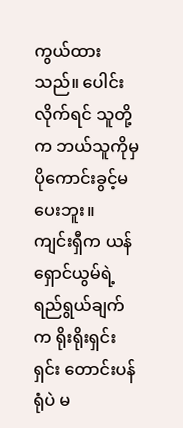ကွယ်ထားသည်။ ပေါင်းလိုက်ရင် သူတို့က ဘယ်သူကိုမှပိုကောင်းခွင့်မပေးဘူး။
ကျင်းရှီက ယန်ရှောင်ယွမ်ရဲ့ရည်ရွယ်ချက်က ရိုးရိုးရှင်းရှင်း တောင်းပန်ရုံပဲ မ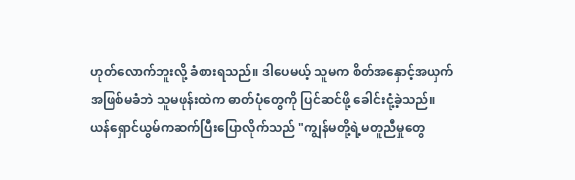ဟုတ်လောက်ဘူးလို့ ခံစားရသည်။ ဒါပေမယ့် သူမက စိတ်အနှောင့်အယှက်အဖြစ်မခံဘဲ သူမဖုန်းထဲက ဓာတ်ပုံတွေကို ပြင်ဆင်ဖို့ ခေါင်းငုံ့ခဲ့သည်။
ယန်ရှောင်ယွမ်ကဆက်ပြီးပြောလိုက်သည် "ကျွန်မတို့ရဲ့မတူညီမှုတွေ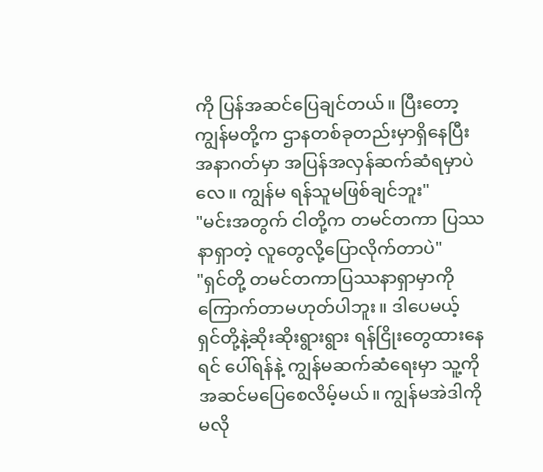ကို ပြန်အဆင်ပြေချင်တယ်။ ပြီးတော့ ကျွန်မတို့က ဌာနတစ်ခုတည်းမှာရှိနေပြီး အနာဂတ်မှာ အပြန်အလှန်ဆက်ဆံရမှာပဲလေ။ ကျွန်မ ရန်သူမဖြစ်ချင်ဘူး"
"မင်းအတွက် ငါတို့က တမင်တကာ ပြဿနာရှာတဲ့ လူတွေလို့ပြောလိုက်တာပဲ"
"ရှင်တို့ တမင်တကာပြဿနာရှာမှာကို ကြောက်တာမဟုတ်ပါဘူး။ ဒါပေမယ့် ရှင်တို့နဲ့ဆိုးဆိုးရွားရွား ရန်ငြိုးတွေထားနေရင် ပေါ်ရန်နဲ့ ကျွန်မဆက်ဆံရေးမှာ သူ့ကို အဆင်မပြေစေလိမ့်မယ်။ ကျွန်မအဲဒါကို မလို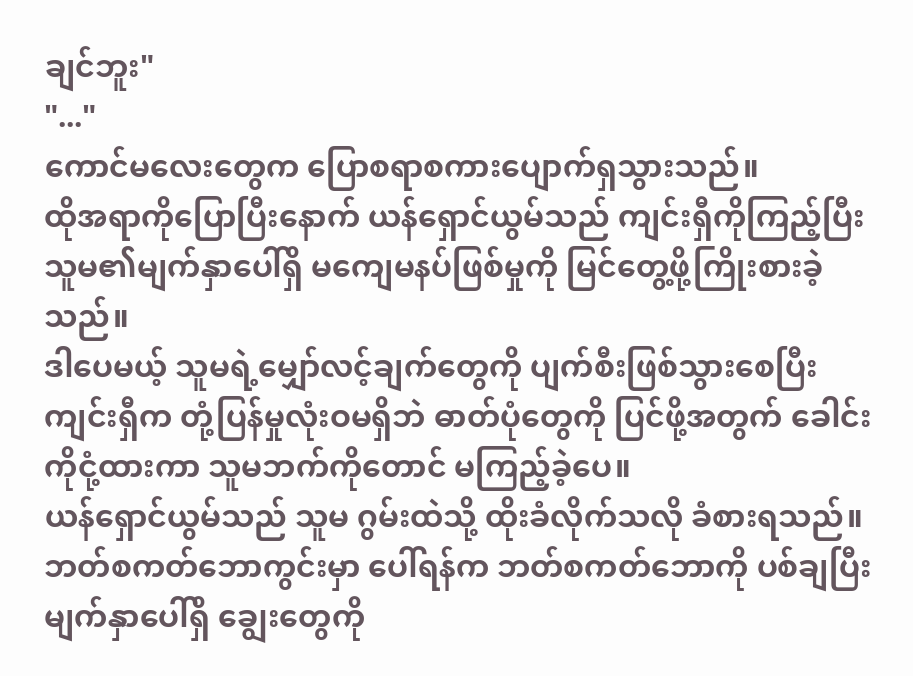ချင်ဘူး"
"..."
ကောင်မလေးတွေက ပြောစရာစကားပျောက်ရှသွားသည်။
ထိုအရာကိုပြောပြီးနောက် ယန်ရှောင်ယွမ်သည် ကျင်းရှီကိုကြည့်ပြီး သူမ၏မျက်နှာပေါ်ရှိ မကျေမနပ်ဖြစ်မှုကို မြင်တွေ့ဖို့ကြိုးစားခဲ့သည်။
ဒါပေမယ့် သူမရဲ့မျှော်လင့်ချက်တွေကို ပျက်စီးဖြစ်သွားစေပြီး ကျင်းရှီက တုံ့ပြန်မှုလုံးဝမရှိဘဲ ဓာတ်ပုံတွေကို ပြင်ဖို့အတွက် ခေါင်းကိုငုံ့ထားကာ သူမဘက်ကိုတောင် မကြည့်ခဲ့ပေ။
ယန်ရှောင်ယွမ်သည် သူမ ဂွမ်းထဲသို့ ထိုးခံလိုက်သလို ခံစားရသည်။
ဘတ်စကတ်ဘောကွင်းမှာ ပေါ်ရန်က ဘတ်စကတ်ဘောကို ပစ်ချပြီး မျက်နှာပေါ်ရှိ ချွေးတွေကို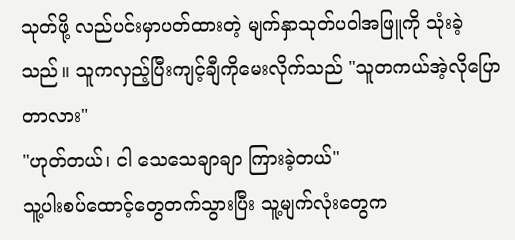သုတ်ဖို့ လည်ပင်းမှာပတ်ထားတဲ့ မျက်နှာသုတ်ပဝါအဖြူကို သုံးခဲ့သည်။ သူကလှည့်ပြီးကျင့်ချီကိုမေးလိုက်သည် "သူတကယ်အဲ့လိုပြောတာလား"
"ဟုတ်တယ်၊ ငါ သေသေချာချာ ကြားခဲ့တယ်"
သူ့ပါးစပ်ထောင့်တွေတက်သွားပြီး သူ့မျက်လုံးတွေက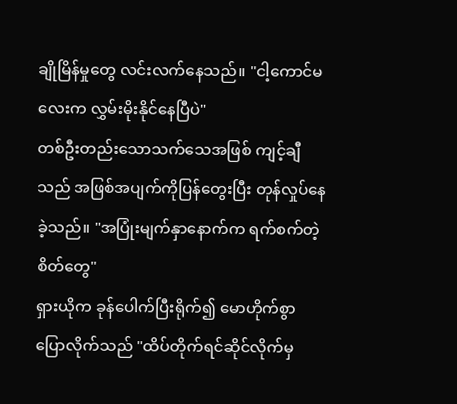ချိုမြိန်မှုတွေ လင်းလက်နေသည်။ "ငါ့ကောင်မလေးက လွှမ်းမိုးနိုင်နေပြီပဲ"
တစ်ဦးတည်းသောသက်သေအဖြစ် ကျင့်ချီသည် အဖြစ်အပျက်ကိုပြန်တွေးပြီး တုန်လှုပ်နေခဲ့သည်။ "အပြုံးမျက်နှာနောက်က ရက်စက်တဲ့စိတ်တွေ"
ရှားယိုက ခုန်ပေါက်ပြီးရိုက်၍ မောဟိုက်စွာ ပြောလိုက်သည် "ထိပ်တိုက်ရင်ဆိုင်လိုက်မှ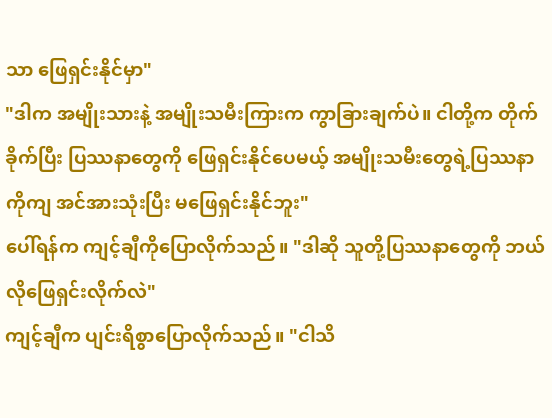သာ ဖြေရှင်းနိုင်မှာ"
"ဒါက အမျိုးသားနဲ့ အမျိုးသမီးကြားက ကွာခြားချက်ပဲ။ ငါတို့က တိုက်ခိုက်ပြီး ပြဿနာတွေကို ဖြေရှင်းနိုင်ပေမယ့် အမျိုးသမီးတွေရဲ့ပြဿနာကိုကျ အင်အားသုံးပြီး မဖြေရှင်းနိုင်ဘူး"
ပေါ်ရန်က ကျင့်ချီကိုပြောလိုက်သည်။ "ဒါဆို သူတို့ပြဿနာတွေကို ဘယ်လိုဖြေရှင်းလိုက်လဲ"
ကျင့်ချီက ပျင်းရိစွာပြောလိုက်သည်။ "ငါသိ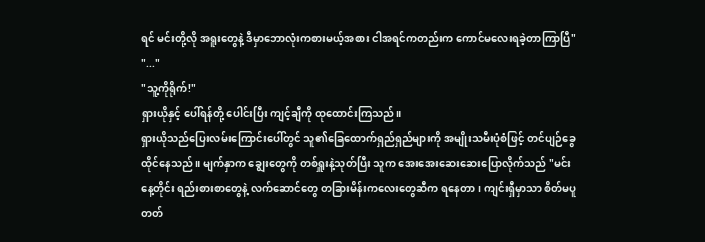ရင် မင်းတို့လို အရူးတွေနဲ့ ဒီမှာဘောလုံးကစားမယ့်အစား ငါအရင်ကတည်းက ကောင်မလေးရခဲ့တာကြာပြီ"
"..."
"သူ့ကိုရိုက်!"
ရှားယိုနှင့် ပေါ်ရန်တို့ ပေါင်းပြီး ကျင့်ချီကို ထုထောင်းကြသည်။
ရှားယိုသည်ပြေးလမ်းကြောင်းပေါ်တွင် သူ၏ခြေထောက်ရှည်ရှည်များကို အမျိုးသမီးပုံစံဖြင့် တင်ပျဉ်ခွေထိုင်နေသည်။ မျက်နှာက ချွေးတွေကို တစ်ရှူးနဲ့သုတ်ပြီး သူက အေးအေးဆေးဆေးပြောလိုက်သည် "မင်း နေ့တိုင်း ရည်းစားစာတွေနဲ့ လက်ဆောင်တွေ တခြားမိန်းကလေးတွေဆီက ရနေတာ၊ ကျင်းရှီမှာသာ စိတ်မပူတတ်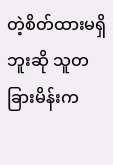တဲ့စိတ်ထားမရှိဘူးဆို သူတခြားမိန်းက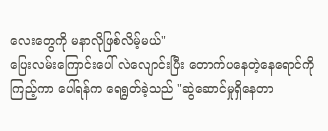လေးတွေကို မနာလိုဖြစ်လိမ့်မယ်"
ပြေးလမ်းကြောင်းပေါ် လဲလျောင်းပြီး တောက်ပနေတဲ့နေရောင်ကိုကြည့်ကာ ပေါ်ရန်က ရေရွတ်ခဲ့သည် "ဆွဲဆောင်မှုရှိနေတာ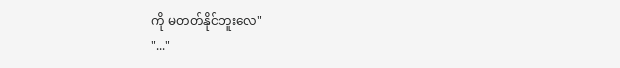ကို မတတ်နိုင်ဘူးလေ"
"..."